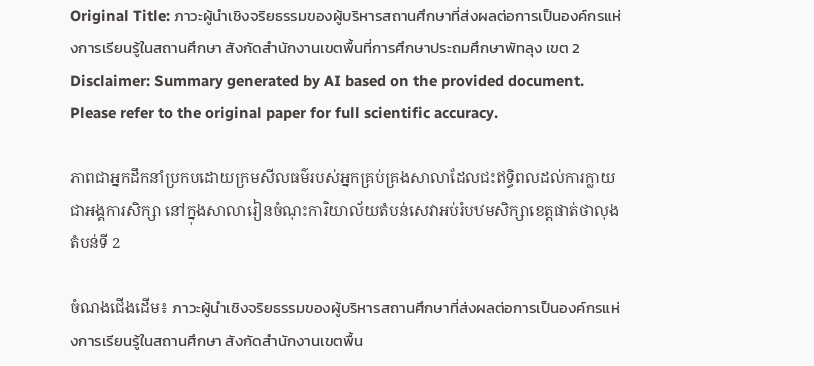Original Title: ภาวะผู้นำเชิงจริยธรรมของผู้บริหารสถานศึกษาที่ส่งผลต่อการเป็นองค์กรแห่งการเรียนรู้ในสถานศึกษา สังกัดสำนักงานเขตพื้นที่การศึกษาประถมศึกษาพัทลุง เขต 2
Disclaimer: Summary generated by AI based on the provided document. Please refer to the original paper for full scientific accuracy.

ភាពជាអ្នកដឹកនាំប្រកបដោយក្រមសីលធម៌របស់អ្នកគ្រប់គ្រងសាលាដែលជះឥទ្ធិពលដល់ការក្លាយជាអង្គការសិក្សា នៅក្នុងសាលារៀនចំណុះការិយាល័យតំបន់សេវាអប់រំបឋមសិក្សាខេត្តផាត់ថាលុង តំបន់ទី 2

ចំណងជើងដើម៖ ภาวะผู้นำเชิงจริยธรรมของผู้บริหารสถานศึกษาที่ส่งผลต่อการเป็นองค์กรแห่งการเรียนรู้ในสถานศึกษา สังกัดสำนักงานเขตพื้น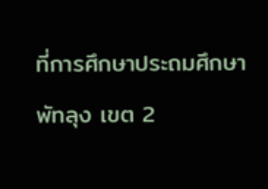ที่การศึกษาประถมศึกษาพัทลุง เขต 2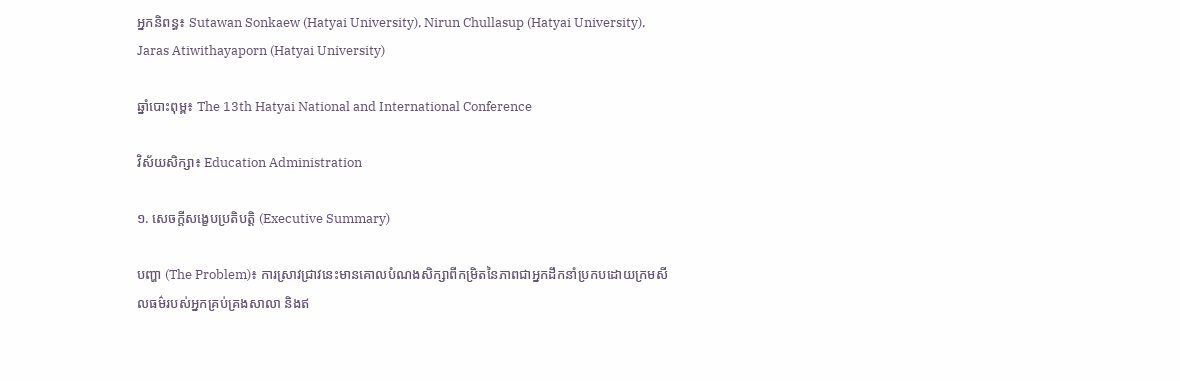អ្នកនិពន្ធ៖ Sutawan Sonkaew (Hatyai University), Nirun Chullasup (Hatyai University), Jaras Atiwithayaporn (Hatyai University)

ឆ្នាំបោះពុម្ព៖ The 13th Hatyai National and International Conference

វិស័យសិក្សា៖ Education Administration

១. សេចក្តីសង្ខេបប្រតិបត្តិ (Executive Summary)

បញ្ហា (The Problem)៖ ការស្រាវជ្រាវនេះមានគោលបំណងសិក្សាពីកម្រិតនៃភាពជាអ្នកដឹកនាំប្រកបដោយក្រមសីលធម៌របស់អ្នកគ្រប់គ្រងសាលា និងឥ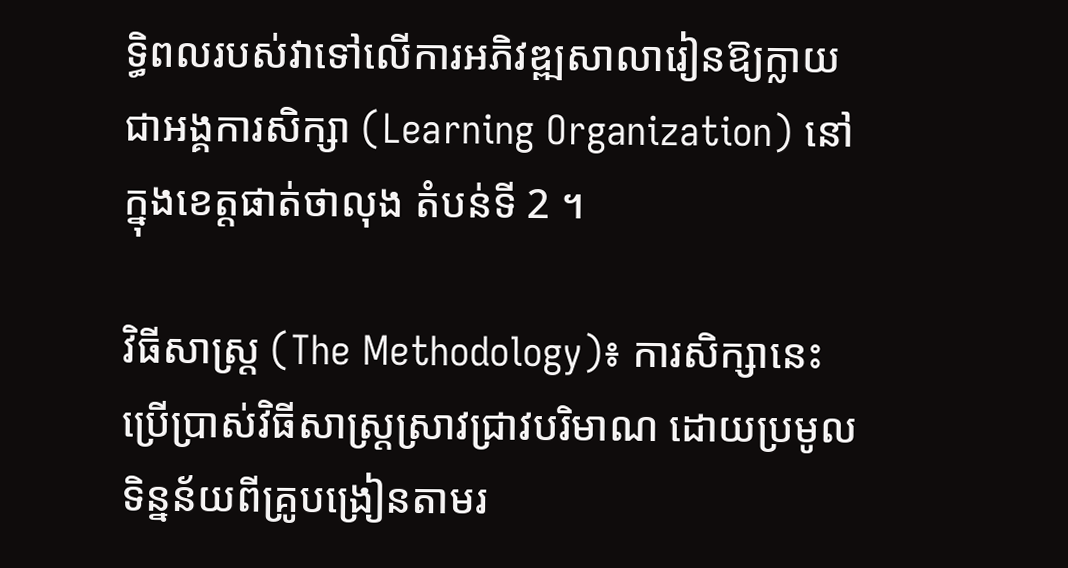ទ្ធិពលរបស់វាទៅលើការអភិវឌ្ឍសាលារៀនឱ្យក្លាយជាអង្គការសិក្សា (Learning Organization) នៅក្នុងខេត្តផាត់ថាលុង តំបន់ទី 2 ។

វិធីសាស្ត្រ (The Methodology)៖ ការសិក្សានេះប្រើប្រាស់វិធីសាស្ត្រស្រាវជ្រាវបរិមាណ ដោយប្រមូលទិន្នន័យពីគ្រូបង្រៀនតាមរ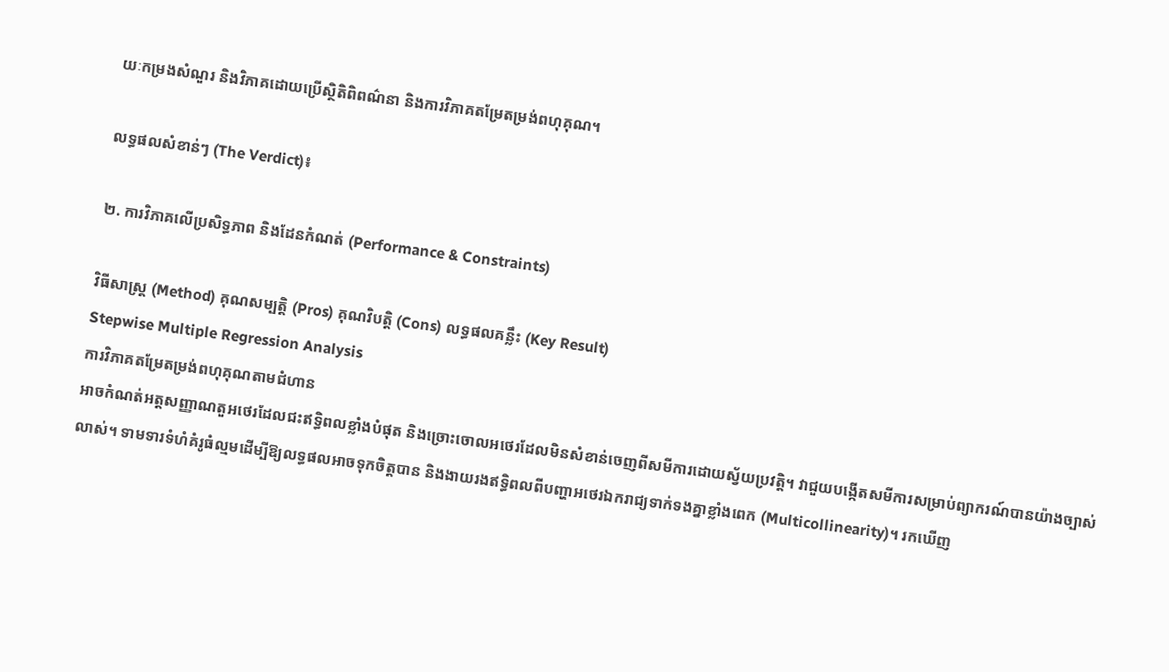យៈកម្រងសំណួរ និងវិភាគដោយប្រើស្ថិតិពិពណ៌នា និងការវិភាគតម្រែតម្រង់ពហុគុណ។

លទ្ធផលសំខាន់ៗ (The Verdict)៖

២. ការវិភាគលើប្រសិទ្ធភាព និងដែនកំណត់ (Performance & Constraints)

វិធីសាស្ត្រ (Method) គុណសម្បត្តិ (Pros) គុណវិបត្តិ (Cons) លទ្ធផលគន្លឹះ (Key Result)
Stepwise Multiple Regression Analysis
ការវិភាគតម្រែតម្រង់ពហុគុណតាមជំហាន
អាចកំណត់អត្តសញ្ញាណតួអថេរដែលជះឥទ្ធិពលខ្លាំងបំផុត និងច្រោះចោលអថេរដែលមិនសំខាន់ចេញពីសមីការដោយស្វ័យប្រវត្តិ។ វាជួយបង្កើតសមីការសម្រាប់ព្យាករណ៍បានយ៉ាងច្បាស់លាស់។ ទាមទារទំហំគំរូធំល្មមដើម្បីឱ្យលទ្ធផលអាចទុកចិត្តបាន និងងាយរងឥទ្ធិពលពីបញ្ហាអថេរឯករាជ្យទាក់ទងគ្នាខ្លាំងពេក (Multicollinearity)។ រកឃើញ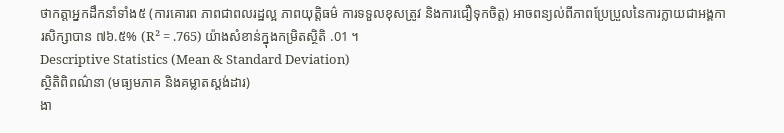ថាកត្តាអ្នកដឹកនាំទាំង៥ (ការគោរព ភាពជាពលរដ្ឋល្អ ភាពយុត្តិធម៌ ការទទួលខុសត្រូវ និងការជឿទុកចិត្ត) អាចពន្យល់ពីភាពប្រែប្រួលនៃការក្លាយជាអង្គការសិក្សាបាន ៧៦.៥% (R² = .765) យ៉ាងសំខាន់ក្នុងកម្រិតស្ថិតិ .01 ។
Descriptive Statistics (Mean & Standard Deviation)
ស្ថិតិពិពណ៌នា (មធ្យមភាគ និងគម្លាតស្តង់ដារ)
ងា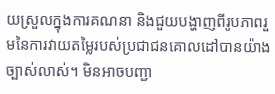យស្រួលក្នុងការគណនា និងជួយបង្ហាញពីរូបភាពរួមនៃការវាយតម្លៃរបស់ប្រជាជនគោលដៅបានយ៉ាងច្បាស់លាស់។ មិនអាចបញ្ជា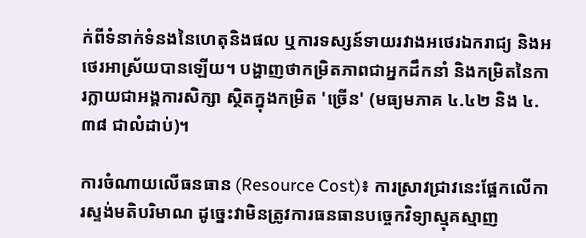ក់ពីទំនាក់ទំនងនៃហេតុនិងផល ឬការទស្សន៍ទាយរវាងអថេរឯករាជ្យ និងអថេរអាស្រ័យបានឡើយ។ បង្ហាញថាកម្រិតភាពជាអ្នកដឹកនាំ និងកម្រិតនៃការក្លាយជាអង្គការសិក្សា ស្ថិតក្នុងកម្រិត 'ច្រើន' (មធ្យមភាគ ៤.៤២ និង ៤.៣៨ ជាលំដាប់)។

ការចំណាយលើធនធាន (Resource Cost)៖ ការស្រាវជ្រាវនេះផ្អែកលើការស្ទង់មតិបរិមាណ ដូច្នេះវាមិនត្រូវការធនធានបច្ចេកវិទ្យាស្មុគស្មាញ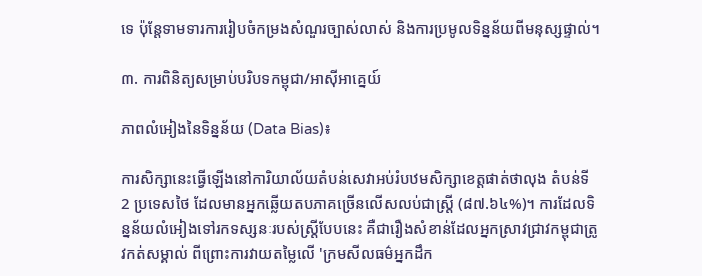ទេ ប៉ុន្តែទាមទារការរៀបចំកម្រងសំណួរច្បាស់លាស់ និងការប្រមូលទិន្នន័យពីមនុស្សផ្ទាល់។

៣. ការពិនិត្យសម្រាប់បរិបទកម្ពុជា/អាស៊ីអាគ្នេយ៍

ភាពលំអៀងនៃទិន្នន័យ (Data Bias)៖

ការសិក្សានេះធ្វើឡើងនៅការិយាល័យតំបន់សេវាអប់រំបឋមសិក្សាខេត្តផាត់ថាលុង តំបន់ទី 2 ប្រទេសថៃ ដែលមានអ្នកឆ្លើយតបភាគច្រើនលើសលប់ជាស្ត្រី (៨៧.៦៤%)។ ការដែលទិន្នន័យលំអៀងទៅរកទស្សនៈរបស់ស្ត្រីបែបនេះ គឺជារឿងសំខាន់ដែលអ្នកស្រាវជ្រាវកម្ពុជាត្រូវកត់សម្គាល់ ពីព្រោះការវាយតម្លៃលើ 'ក្រមសីលធម៌អ្នកដឹក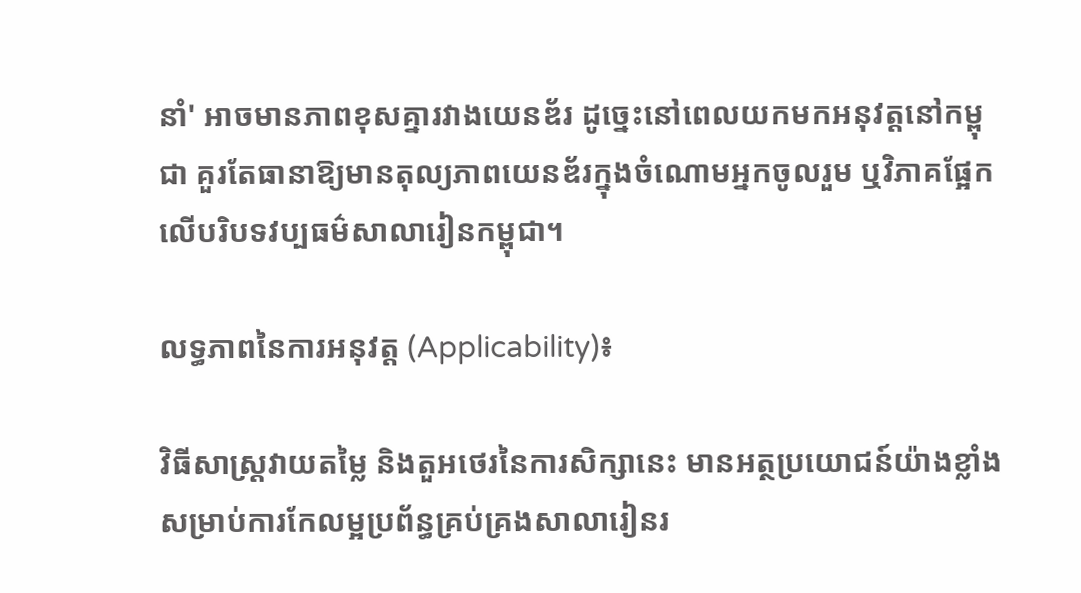នាំ' អាចមានភាពខុសគ្នារវាងយេនឌ័រ ដូច្នេះនៅពេលយកមកអនុវត្តនៅកម្ពុជា គួរតែធានាឱ្យមានតុល្យភាពយេនឌ័រក្នុងចំណោមអ្នកចូលរួម ឬវិភាគផ្អែកលើបរិបទវប្បធម៌សាលារៀនកម្ពុជា។

លទ្ធភាពនៃការអនុវត្ត (Applicability)៖

វិធីសាស្ត្រវាយតម្លៃ និងតួអថេរនៃការសិក្សានេះ មានអត្ថប្រយោជន៍យ៉ាងខ្លាំងសម្រាប់ការកែលម្អប្រព័ន្ធគ្រប់គ្រងសាលារៀនរ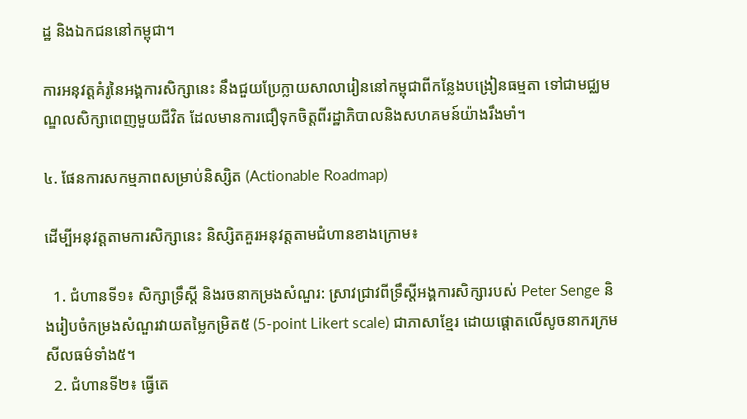ដ្ឋ និងឯកជននៅកម្ពុជា។

ការអនុវត្តគំរូនៃអង្គការសិក្សានេះ នឹងជួយប្រែក្លាយសាលារៀននៅកម្ពុជាពីកន្លែងបង្រៀនធម្មតា ទៅជាមជ្ឈមណ្ឌលសិក្សាពេញមួយជីវិត ដែលមានការជឿទុកចិត្តពីរដ្ឋាភិបាលនិងសហគមន៍យ៉ាងរឹងមាំ។

៤. ផែនការសកម្មភាពសម្រាប់និស្សិត (Actionable Roadmap)

ដើម្បីអនុវត្តតាមការសិក្សានេះ និស្សិតគួរអនុវត្តតាមជំហានខាងក្រោម៖

  1. ជំហានទី១៖ សិក្សាទ្រឹស្តី និងរចនាកម្រងសំណួរ: ស្រាវជ្រាវពីទ្រឹស្តីអង្គការសិក្សារបស់ Peter Senge និងរៀបចំកម្រងសំណួរវាយតម្លៃកម្រិត៥ (5-point Likert scale) ជាភាសាខ្មែរ ដោយផ្តោតលើសូចនាករក្រមសីលធម៌ទាំង៥។
  2. ជំហានទី២៖ ធ្វើតេ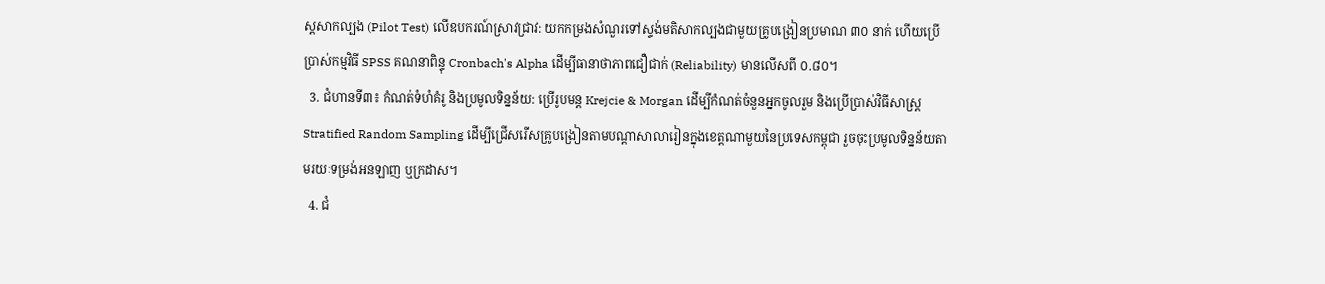ស្តសាកល្បង (Pilot Test) លើឧបករណ៍ស្រាវជ្រាវ: យកកម្រងសំណួរទៅស្ទង់មតិសាកល្បងជាមួយគ្រូបង្រៀនប្រមាណ ៣០ នាក់ ហើយប្រើប្រាស់កម្មវិធី SPSS គណនាពិន្ទុ Cronbach's Alpha ដើម្បីធានាថាភាពជឿជាក់ (Reliability) មានលើសពី ០.៨០។
  3. ជំហានទី៣៖ កំណត់ទំហំគំរូ និងប្រមូលទិន្នន័យ: ប្រើរូបមន្ត Krejcie & Morgan ដើម្បីកំណត់ចំនួនអ្នកចូលរួម និងប្រើប្រាស់វិធីសាស្ត្រ Stratified Random Sampling ដើម្បីជ្រើសរើសគ្រូបង្រៀនតាមបណ្តាសាលារៀនក្នុងខេត្តណាមួយនៃប្រទេសកម្ពុជា រួចចុះប្រមូលទិន្នន័យតាមរយៈទម្រង់អនឡាញ ឬក្រដាស។
  4. ជំ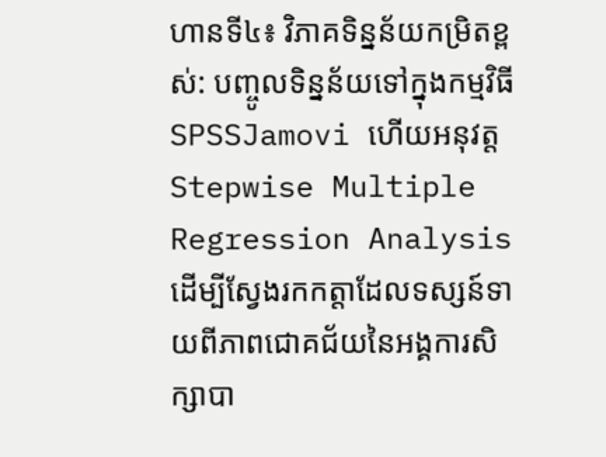ហានទី៤៖ វិភាគទិន្នន័យកម្រិតខ្ពស់: បញ្ចូលទិន្នន័យទៅក្នុងកម្មវិធី SPSSJamovi ហើយអនុវត្ត Stepwise Multiple Regression Analysis ដើម្បីស្វែងរកកត្តាដែលទស្សន៍ទាយពីភាពជោគជ័យនៃអង្គការសិក្សាបា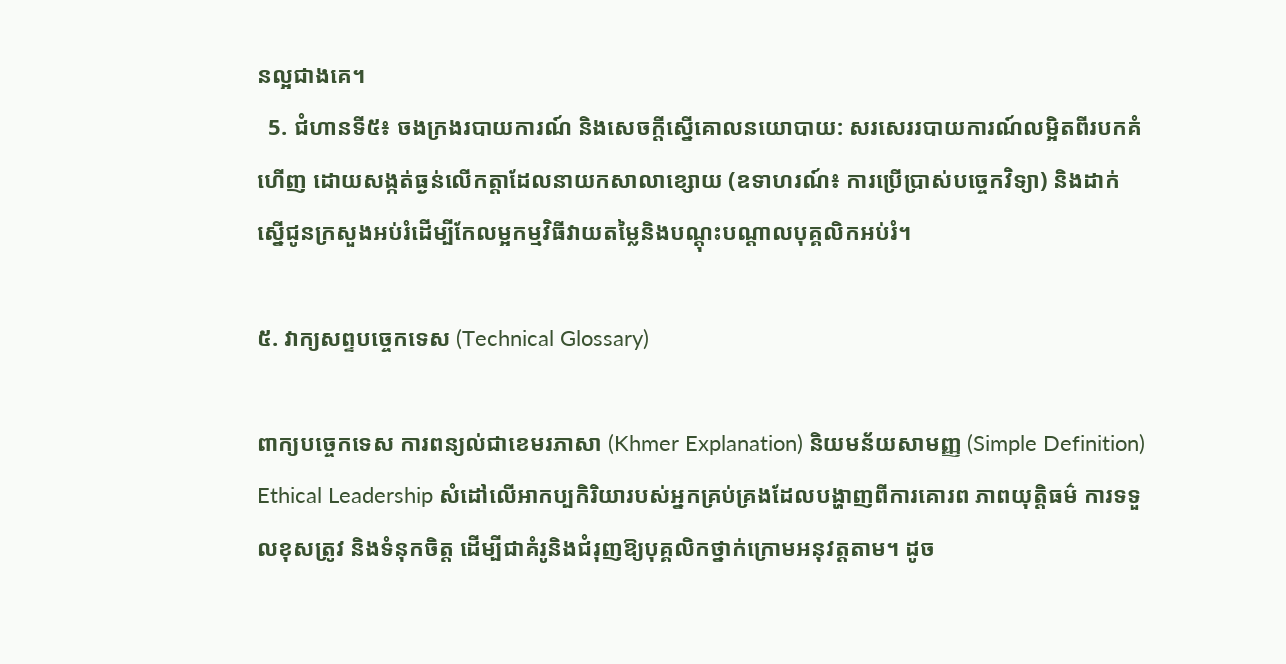នល្អជាងគេ។
  5. ជំហានទី៥៖ ចងក្រងរបាយការណ៍ និងសេចក្តីស្នើគោលនយោបាយ: សរសេររបាយការណ៍លម្អិតពីរបកគំហើញ ដោយសង្កត់ធ្ងន់លើកត្តាដែលនាយកសាលាខ្សោយ (ឧទាហរណ៍៖ ការប្រើប្រាស់បច្ចេកវិទ្យា) និងដាក់ស្នើជូនក្រសួងអប់រំដើម្បីកែលម្អកម្មវិធីវាយតម្លៃនិងបណ្តុះបណ្តាលបុគ្គលិកអប់រំ។

៥. វាក្យសព្ទបច្ចេកទេស (Technical Glossary)

ពាក្យបច្ចេកទេស ការពន្យល់ជាខេមរភាសា (Khmer Explanation) និយមន័យសាមញ្ញ (Simple Definition)
Ethical Leadership សំដៅលើអាកប្បកិរិយារបស់អ្នកគ្រប់គ្រងដែលបង្ហាញពីការគោរព ភាពយុត្តិធម៌ ការទទួលខុសត្រូវ និងទំនុកចិត្ត ដើម្បីជាគំរូនិងជំរុញឱ្យបុគ្គលិកថ្នាក់ក្រោមអនុវត្តតាម។ ដូច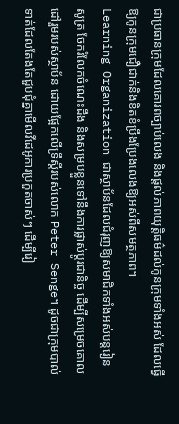ជាប្រធានក្រុមដែលគោរពច្បាប់លេង និងផ្តល់ភាពយុត្តិធម៌ដល់កូនក្រុមទាំងអស់ ដែលធ្វើឱ្យកូនក្រុមជឿជាក់និងខិតខំប្រឹងប្រែងលេងឱ្យអស់ពីសមត្ថភាព។
Learning Organization ជាស្ថាប័នដែលជំរុញឱ្យសមាជិកទាំងអស់បន្តរៀនសូត្រ ចែករំលែកចំណេះដឹង និងសម្របខ្លួនទៅនឹងការផ្លាស់ប្តូរជានិច្ច ដើម្បីសម្រេចគោលដៅរួមរបស់ស្ថាប័ន ដោយផ្អែកលើទ្រឹស្តីរបស់លោក Peter Senge។ ដូចជាក្រុមបាល់ទាត់ដែលតែងតែជួបជុំគ្នាមើលវីដេអូការប្រកួតចាស់ៗ ដើម្បីរៀ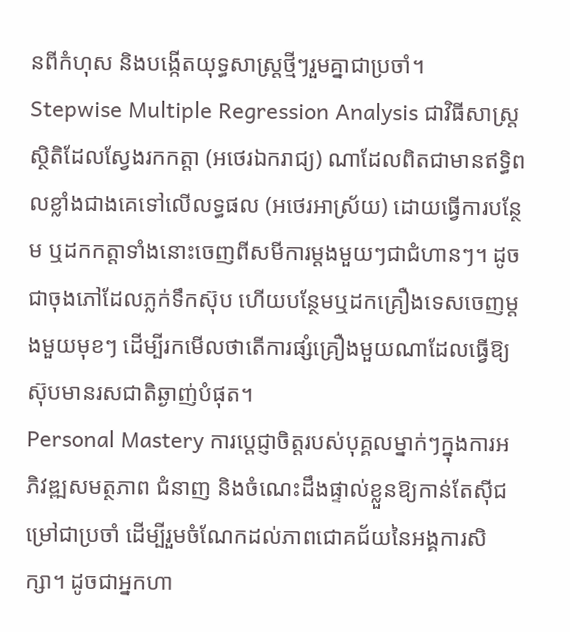នពីកំហុស និងបង្កើតយុទ្ធសាស្ត្រថ្មីៗរួមគ្នាជាប្រចាំ។
Stepwise Multiple Regression Analysis ជាវិធីសាស្ត្រស្ថិតិដែលស្វែងរកកត្តា (អថេរឯករាជ្យ) ណាដែលពិតជាមានឥទ្ធិពលខ្លាំងជាងគេទៅលើលទ្ធផល (អថេរអាស្រ័យ) ដោយធ្វើការបន្ថែម ឬដកកត្តាទាំងនោះចេញពីសមីការម្តងមួយៗជាជំហានៗ។ ដូចជាចុងភៅដែលភ្លក់ទឹកស៊ុប ហើយបន្ថែមឬដកគ្រឿងទេសចេញម្តងមួយមុខៗ ដើម្បីរកមើលថាតើការផ្សំគ្រឿងមួយណាដែលធ្វើឱ្យស៊ុបមានរសជាតិឆ្ងាញ់បំផុត។
Personal Mastery ការប្តេជ្ញាចិត្តរបស់បុគ្គលម្នាក់ៗក្នុងការអភិវឌ្ឍសមត្ថភាព ជំនាញ និងចំណេះដឹងផ្ទាល់ខ្លួនឱ្យកាន់តែស៊ីជម្រៅជាប្រចាំ ដើម្បីរួមចំណែកដល់ភាពជោគជ័យនៃអង្គការសិក្សា។ ដូចជាអ្នកហា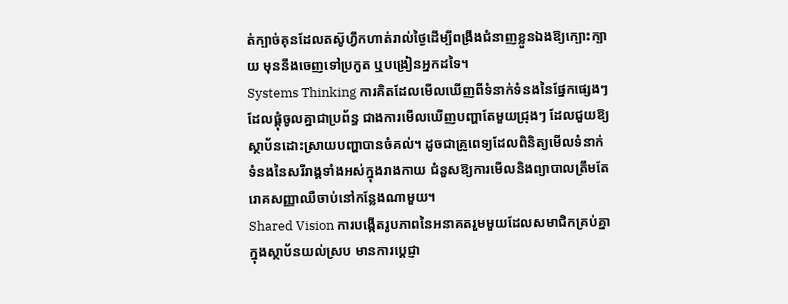ត់ក្បាច់គុនដែលតស៊ូហ្វឹកហាត់រាល់ថ្ងៃដើម្បីពង្រឹងជំនាញខ្លួនឯងឱ្យក្បោះក្បាយ មុននឹងចេញទៅប្រកួត ឬបង្រៀនអ្នកដទៃ។
Systems Thinking ការគិតដែលមើលឃើញពីទំនាក់ទំនងនៃផ្នែកផ្សេងៗដែលផ្គុំចូលគ្នាជាប្រព័ន្ធ ជាងការមើលឃើញបញ្ហាតែមួយជ្រុងៗ ដែលជួយឱ្យស្ថាប័នដោះស្រាយបញ្ហាបានចំគល់។ ដូចជាគ្រូពេទ្យដែលពិនិត្យមើលទំនាក់ទំនងនៃសរីរាង្គទាំងអស់ក្នុងរាងកាយ ជំនួសឱ្យការមើលនិងព្យាបាលត្រឹមតែរោគសញ្ញាឈឺចាប់នៅកន្លែងណាមួយ។
Shared Vision ការបង្កើតរូបភាពនៃអនាគតរួមមួយដែលសមាជិកគ្រប់គ្នាក្នុងស្ថាប័នយល់ស្រប មានការប្តេជ្ញា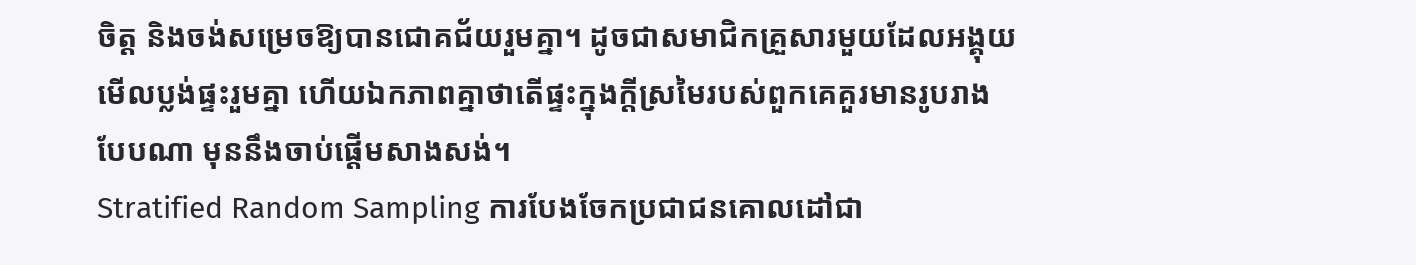ចិត្ត និងចង់សម្រេចឱ្យបានជោគជ័យរួមគ្នា។ ដូចជាសមាជិកគ្រួសារមួយដែលអង្គុយមើលប្លង់ផ្ទះរួមគ្នា ហើយឯកភាពគ្នាថាតើផ្ទះក្នុងក្តីស្រមៃរបស់ពួកគេគួរមានរូបរាងបែបណា មុននឹងចាប់ផ្តើមសាងសង់។
Stratified Random Sampling ការបែងចែកប្រជាជនគោលដៅជា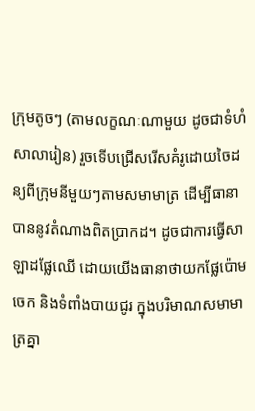ក្រុមតូចៗ (តាមលក្ខណៈណាមួយ ដូចជាទំហំសាលារៀន) រួចទើបជ្រើសរើសគំរូដោយចៃដន្យពីក្រុមនីមួយៗតាមសមាមាត្រ ដើម្បីធានាបាននូវតំណាងពិតប្រាកដ។ ដូចជាការធ្វើសាឡាដផ្លែឈើ ដោយយើងធានាថាយកផ្លែប៉ោម ចេក និងទំពាំងបាយជូរ ក្នុងបរិមាណសមាមាត្រគ្នា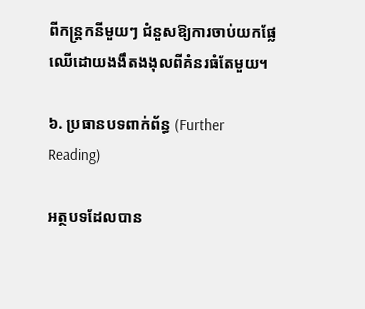ពីកន្ត្រកនីមួយៗ ជំនួសឱ្យការចាប់យកផ្លែឈើដោយងងឹតងងុលពីគំនរធំតែមួយ។

៦. ប្រធានបទពាក់ព័ន្ធ (Further Reading)

អត្ថបទដែលបាន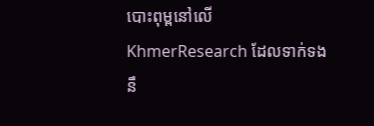បោះពុម្ពនៅលើ KhmerResearch ដែលទាក់ទងនឹ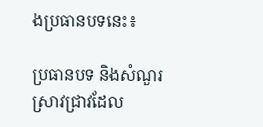ងប្រធានបទនេះ៖

ប្រធានបទ និងសំណួរស្រាវជ្រាវដែល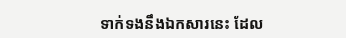ទាក់ទងនឹងឯកសារនេះ ដែល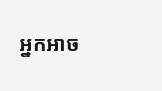អ្នកអាច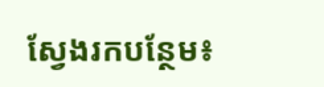ស្វែងរកបន្ថែម៖